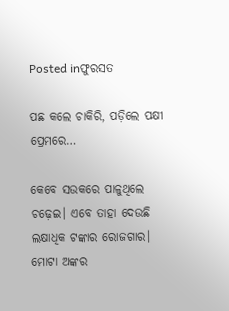Posted inଫୁରସତ

ପଛ କଲେ ଚାକିରି, ପଡ଼ିଲେ ପକ୍ଷୀ ପ୍ରେମରେ…

କେବେ ସଉକରେ ପାଳୁଥିଲେ ଚଢ଼େଇ। ଏବେ ତାହା ଦେଉଛି ଲକ୍ଷାଧିକ ଟଙ୍କାର ରୋଜଗାର। ମୋଟା ଅଙ୍କର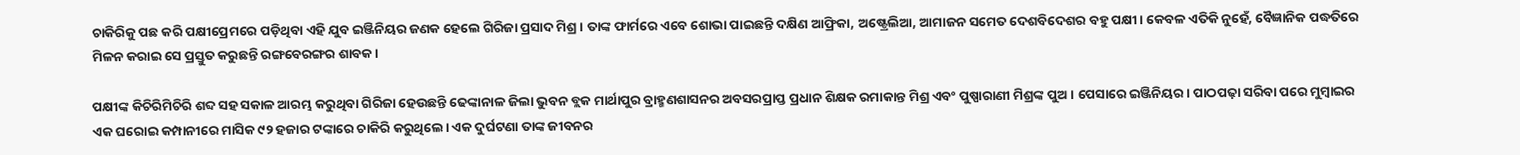ଚାକିରିକୁ ପଛ କରି ପକ୍ଷୀପ୍ରେମରେ ପଡ଼ିଥିବା ଏହି ଯୁବ ଇଞ୍ଜିନିୟର ଜଣକ ହେଲେ ଗିରିଜା ପ୍ରସାଦ ମିଶ୍ର। ତାଙ୍କ ଫାର୍ମରେ ଏବେ ଶୋଭା ପାଇଛନ୍ତି ଦକ୍ଷିଣ ଆଫ୍ରିକା, ଅଷ୍ଟ୍ରେଲିଆ, ଆମାଜନ ସମେତ ଦେଶବିଦେଶର ବହୁ ପକ୍ଷୀ। କେବଳ ଏତିକି ନୁହେଁ, ବୈଜ୍ଞାନିକ ପଦ୍ଧତିରେ ମିଳନ କରାଇ ସେ ପ୍ରସ୍ତୁତ କରୁଛନ୍ତି ରଙ୍ଗବେରଙ୍ଗର ଶାବକ।

ପକ୍ଷୀଙ୍କ କିଚିରିମିଚିରି ଶବ୍ଦ ସହ ସକାଳ ଆରମ୍ଭ କରୁଥିବା ଗିରିଜା ହେଉଛନ୍ତି ଢେଙ୍କାନାଳ ଜିଲା ଭୁବନ ବ୍ଲକ ମାର୍ଥାପୁର ବ୍ରାହ୍ମଣଶାସନର ଅବସରପ୍ରାପ୍ତ ପ୍ରଧାନ ଶିକ୍ଷକ ରମାକାନ୍ତ ମିଶ୍ର ଏବଂ ପୁଷ୍ପାରାଣୀ ମିଶ୍ରଙ୍କ ପୁଅ। ପେସାରେ ଇଞ୍ଜିନିୟର। ପାଠପଢ଼ା ସରିବା ପରେ ମୁମ୍ବାଇର ଏକ ଘରୋଇ କମ୍ପାନୀରେ ମାସିକ ୯୨ ହଜାର ଟଙ୍କାରେ ଚାକିରି କରୁଥିଲେ। ଏକ ଦୁର୍ଘଟଣା ତାଙ୍କ ଜୀବନର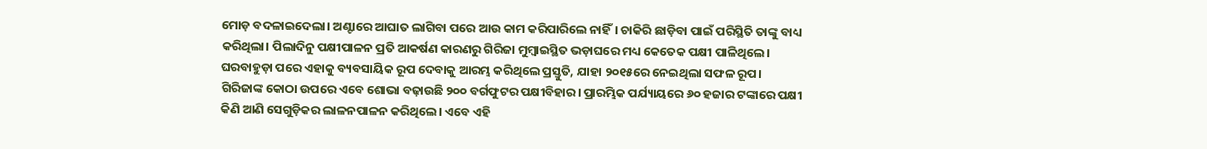ମୋଡ଼ ବଦଳାଇଦେଲା। ଅଣ୍ଟାରେ ଆଘାତ ଲାଗିବା ପରେ ଆଉ କାମ କରିପାରିଲେ ନାହିଁ। ଚାକିରି ଛାଡ଼ିବା ପାଇଁ ପରିସ୍ଥିତି ତାଙ୍କୁ ବାଧ୍ୟ କରିଥିଲା। ପିଲାଦିନୁ ପକ୍ଷୀପାଳନ ପ୍ରତି ଆକର୍ଷଣ କାରଣରୁ ଗିରିଜା ମୁମ୍ବାଇସ୍ଥିତ ଭଡ଼ାଘରେ ମଧ୍ୟ କେତେକ ପକ୍ଷୀ ପାଳିଥିଲେ। ଘରବାହୁଡ଼ା ପରେ ଏହାକୁ ବ୍ୟବସାୟିକ ରୂପ ଦେବାକୁ ଆରମ୍ଭ କରିଥିଲେ ପ୍ରସ୍ତୁତି, ଯାହା ୨୦୧୫ରେ ନେଇଥିଲା ସଫଳ ରୂପ।
ଗିରିଜାଙ୍କ କୋଠା ଉପରେ ଏବେ ଶୋଭା ବଢ଼ାଉଛି ୨୦୦ ବର୍ଗଫୁଟର ପକ୍ଷୀବିହାର। ପ୍ରାରମ୍ଭିକ ପର୍ଯ୍ୟାୟରେ ୬୦ ହଜାର ଟଙ୍କାରେ ପକ୍ଷୀ କିଣି ଆଣି ସେଗୁଡ଼ିକର ଲାଳନପାଳନ କରିଥିଲେ। ଏବେ ଏହି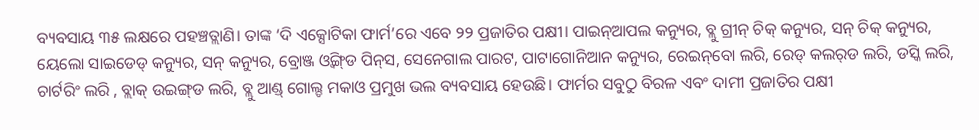ବ୍ୟବସାୟ ୩୫ ଲକ୍ଷରେ ପହଞ୍ଚତ୍ଲାଣି। ତାଙ୍କ ‘ଦି ଏକ୍ସୋଟିକା ଫାର୍ମ’ରେ ଏବେ ୨୨ ପ୍ରଜାତିର ପକ୍ଷୀ। ପାଇନ୍‌ଆପଲ କନ୍ୟୁର, ବ୍ଲୁ ଗ୍ରୀନ୍‌ ଚିକ୍‌ କନ୍ୟୁର, ସନ୍‌ ଚିକ୍‌ କନ୍ୟୁର, ୟେଲୋ ସାଇଡେଡ୍‌ କନ୍ୟୁର, ସନ୍‌ କନ୍ୟୁର, ବ୍ରୋଞ୍ଜ ଓ୍ବିଙ୍ଗ୍‌ଡ ପିନ୍‌ସ, ସେନେଗାଲ ପାରଟ, ପାଟାଗୋନିଆନ କନ୍ୟୁର, ରେଇନ୍‌ବୋ ଲରି, ରେଡ୍‌ କଲର୍‌ଡ ଲରି, ଡସ୍କି ଲରି, ଚାର୍ଟରିଂ ଲରି , ବ୍ଲାକ୍‌ ଉଇଙ୍ଗ୍‌ଡ ଲରି, ବ୍ଲୁ ଆଣ୍ଡ୍‌ ଗୋଲ୍ଡ ମକାଓ ପ୍ରମୁଖ ଭଲ ବ୍ୟବସାୟ ହେଉଛି। ଫାର୍ମର ସବୁଠୁ ବିରଳ ଏବଂ ଦାମୀ ପ୍ରଜାତିର ପକ୍ଷୀ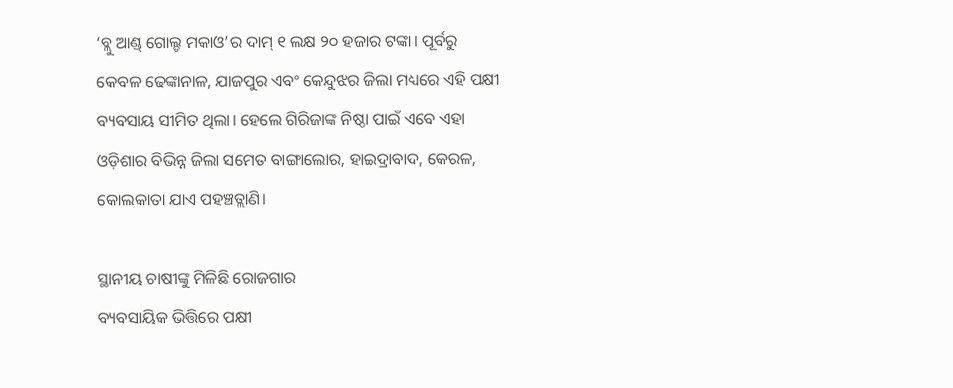‘ବ୍ଲୁ ଆଣ୍ଡ୍‌ ଗୋଲ୍ଡ ମକାଓ’ର ଦାମ୍‌ ୧ ଲକ୍ଷ ୨୦ ହଜାର ଟଙ୍କା। ପୂର୍ବରୁ କେବଳ ଢେଙ୍କାନାଳ, ଯାଜପୁର ଏବଂ କେନ୍ଦୁଝର ଜିଲା ମଧ୍ୟରେ ଏହି ପକ୍ଷୀ ବ୍ୟବସାୟ ସୀମିତ ଥିଲା। ହେଲେ ଗିରିଜାଙ୍କ ନିଷ୍ଠା ପାଇଁ ଏବେ ଏହା ଓଡ଼ିଶାର ବିଭିନ୍ନ ଜିଲା ସମେତ ବାଙ୍ଗାଲୋର, ହାଇଦ୍ରାବାଦ, କେରଳ, କୋଲକାତା ଯାଏ ପହଞ୍ଚତ୍ଲାଣି।

ସ୍ଥାନୀୟ ଚାଷୀଙ୍କୁ ମିଳିଛି ରୋଜଗାର
ବ୍ୟବସାୟିକ ଭିତ୍ତିରେ ପକ୍ଷୀ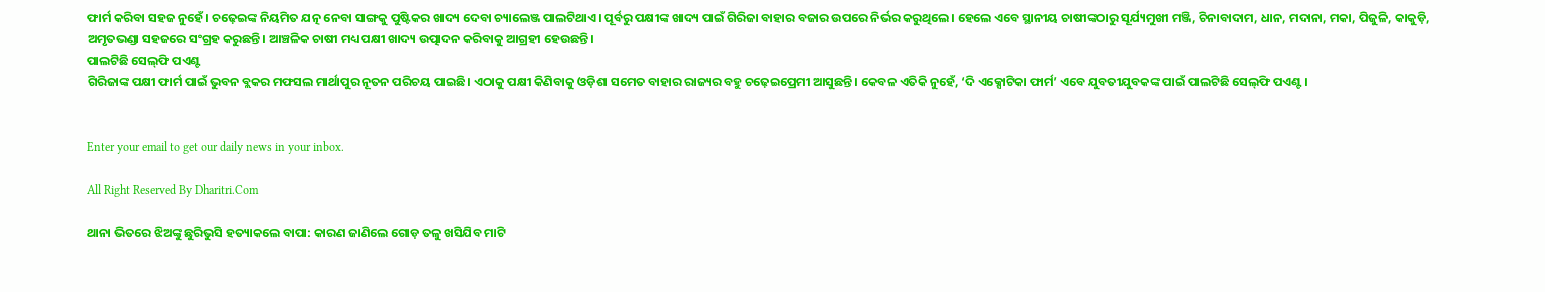ଫାର୍ମ କରିବା ସହଜ ନୁହେଁ। ଚଢ଼େଇଙ୍କ ନିୟମିତ ଯତ୍ନ ନେବା ସାଙ୍ଗକୁ ପୁଷ୍ଟିକର ଖାଦ୍ୟ ଦେବା ଚ୍ୟାଲେଞ୍ଜ ପାଲଟିଥାଏ। ପୂର୍ବରୁ ପକ୍ଷୀଙ୍କ ଖାଦ୍ୟ ପାଇଁ ଗିରିଜା ବାହାର ବଜାର ଉପରେ ନିର୍ଭର କରୁଥିଲେ। ହେଲେ ଏବେ ସ୍ଥାନୀୟ ଚାଷୀଙ୍କଠାରୁ ସୂର୍ଯ୍ୟମୁଖୀ ମଞ୍ଜି, ଚିନାବାଦାମ, ଧାନ, ମଦାନା, ମକା, ପିଜୁଳି, କାକୁଡ଼ି, ଅମୃତଭଣ୍ଡା ସହଜରେ ସଂଗ୍ରହ କରୁଛନ୍ତି। ଆଞ୍ଚଳିକ ଚାଷୀ ମଧ୍ୟ ପକ୍ଷୀ ଖାଦ୍ୟ ଉତ୍ପାଦନ କରିବାକୁ ଆଗ୍ରହୀ ହେଉଛନ୍ତି।
ପାଲଟିଛି ସେଲ୍‌ଫି ପଏଣ୍ଟ
ଗିରିଜାଙ୍କ ପକ୍ଷୀ ଫାର୍ମ ପାଇଁ ଭୁବନ ବ୍ଲକର ମଫସଲ ମାର୍ଥାପୁର ନୂତନ ପରିଚୟ ପାଇଛି। ଏଠାକୁ ପକ୍ଷୀ କିଣିବାକୁ ଓଡ଼ିଶା ସମେତ ବାହାର ରାଜ୍ୟର ବହୁ ଚଢ଼େଇପ୍ରେମୀ ଆସୁଛନ୍ତି। କେବଳ ଏତିକି ନୁହେଁ, ‘ଦି ଏକ୍ସୋଟିକା ଫାର୍ମ’ ଏବେ ଯୁବତୀଯୁବକଙ୍କ ପାଇଁ ପାଲଟିଛି ସେଲ୍‌ଫି ପଏଣ୍ଟ।


Enter your email to get our daily news in your inbox.

All Right Reserved By Dharitri.Com

ଥାନା ଭିତରେ ଝିଅଙ୍କୁ ଛୁରିଭୁସି ହତ୍ୟାକଲେ ବାପା: କାରଣ ଜାଣିଲେ ଗୋଡ଼ ତଳୁ ଖସିଯିବ ମାଟି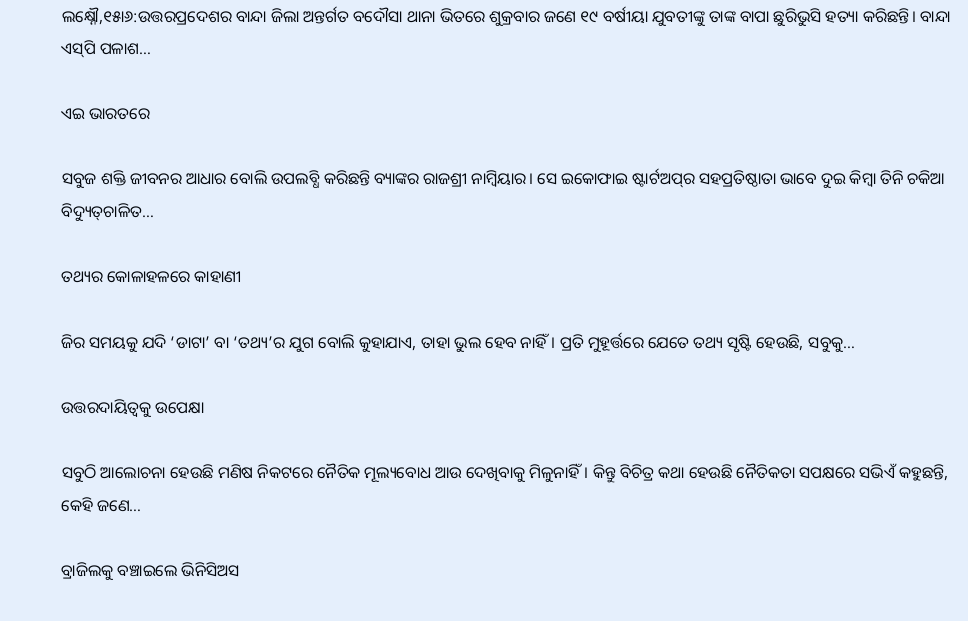ଲକ୍ଷ୍ନୌ,୧୫ା୬:ଉତ୍ତରପ୍ରଦେଶର ବାନ୍ଦା ଜିଲା ଅନ୍ତର୍ଗତ ବଦୌସା ଥାନା ଭିତରେ ଶୁକ୍ରବାର ଜଣେ ୧୯ ବର୍ଷୀୟା ଯୁବତୀଙ୍କୁ ତାଙ୍କ ବାପା ଛୁରିଭୁସି ହତ୍ୟା କରିଛନ୍ତି। ବାନ୍ଦା ଏସ୍‌ପି ପଳାଶ…

ଏଇ ଭାରତରେ

ସବୁଜ ଶକ୍ତି ଜୀବନର ଆଧାର ବୋଲି ଉପଲବ୍ଧି କରିଛନ୍ତି ବ୍ୟାଙ୍କର ରାଜଶ୍ରୀ ନାମ୍ବିୟାର। ସେ ଇକୋଫାଇ ଷ୍ଟାର୍ଟଅପ୍‌ର ସହପ୍ରତିଷ୍ଠାତା ଭାବେ ଦୁଇ କିମ୍ବା ତିନି ଚକିଆ ବିଦ୍ୟୁତ୍‌ଚାଳିତ…

ତଥ୍ୟର କୋଳାହଳରେ କାହାଣୀ

ଜିର ସମୟକୁ ଯଦି ‘ଡାଟା’ ବା ‘ତଥ୍ୟ’ର ଯୁଗ ବୋଲି କୁହାଯାଏ, ତାହା ଭୁଲ ହେବ ନାହିଁ। ପ୍ରତି ମୁହୂର୍ତ୍ତରେ ଯେତେ ତଥ୍ୟ ସୃଷ୍ଟି ହେଉଛି, ସବୁକୁ…

ଉତ୍ତରଦାୟିତ୍ୱକୁ ଉପେକ୍ଷା

ସବୁଠି ଆଲୋଚନା ହେଉଛି ମଣିଷ ନିକଟରେ ନୈତିକ ମୂଲ୍ୟବୋଧ ଆଉ ଦେଖିବାକୁ ମିଳୁନାହିଁ। କିନ୍ତୁ ବିଚିତ୍ର କଥା ହେଉଛି ନୈତିକତା ସପକ୍ଷରେ ସଭିଏଁ କହୁଛନ୍ତି, କେହି ଜଣେ…

ବ୍ରାଜିଲକୁ ବଞ୍ଚାଇଲେ ଭିନିସିଅସ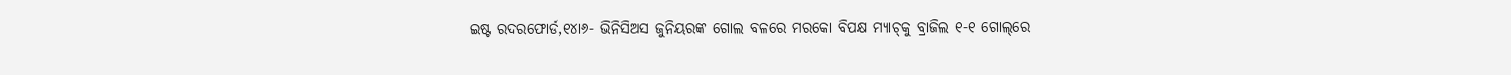ଇଷ୍ଟ ରଦରଫୋର୍ଡ,୧୪ା୬- ଭିନିସିଅସ ଜୁନିୟରଙ୍କ ଗୋଲ ବଳରେ ମରକୋ ବିପକ୍ଷ ମ୍ୟାଚ୍‌କୁ ବ୍ରାଜିଲ ୧-୧ ଗୋଲ୍‌ରେ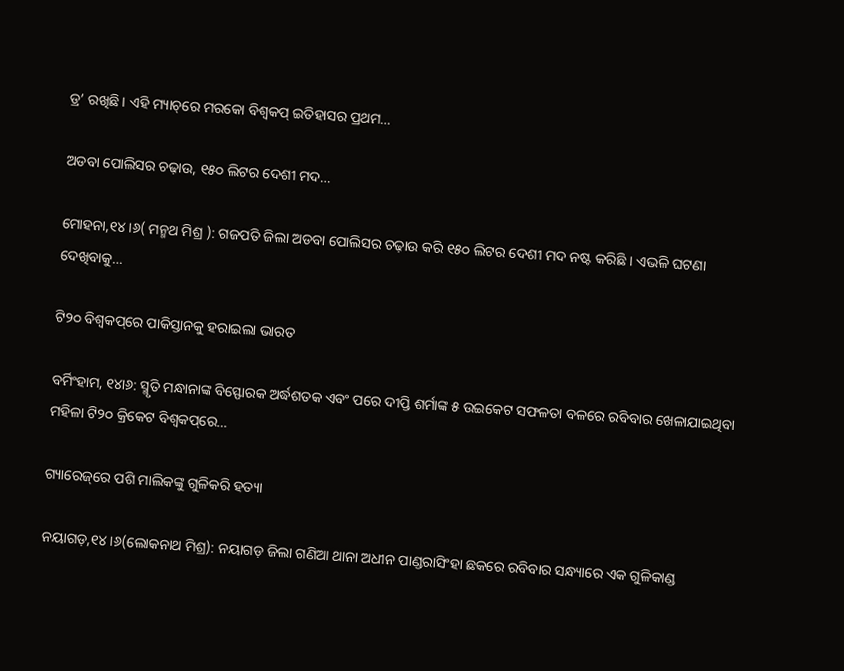ଡ୍ର’ ରଖିଛି। ଏହି ମ୍ୟାଚ୍‌ରେ ମରକୋ ବିଶ୍ୱକପ୍‌ ଇତିହାସର ପ୍ରଥମ…

ଅଡବା ପୋଲିସର ଚଢ଼ାଉ, ୧୫୦ ଲିଟର ଦେଶୀ ମଦ…

ମୋହନା,୧୪।୬( ମନ୍ମଥ ମିଶ୍ର ): ଗଜପତି ଜିଲା ଅଡବା ପୋଲିସର ଚଢ଼ାଉ କରି ୧୫୦ ଲିଟର ଦେଶୀ ମଦ ନଷ୍ଟ କରିଛି । ଏଭଳି ଘଟଣା ଦେଖିବାକୁ…

ଟି୨୦ ବିଶ୍ୱକପ୍‌ରେ ପାକିସ୍ତାନକୁ ହରାଇଲା ଭାରତ

ବର୍ମିଂହାମ, ୧୪ା୬: ସ୍ମୃତି ମନ୍ଧାନାଙ୍କ ବିସ୍ଫୋରକ ଅର୍ଦ୍ଧଶତକ ଏବଂ ପରେ ଦୀପ୍ତି ଶର୍ମାଙ୍କ ୫ ଉଇକେଟ ସଫଳତା ବଳରେ ରବିବାର ଖେଳାଯାଇଥିବା ମହିଳା ଟି୨୦ କ୍ରିକେଟ ବିଶ୍ୱକପ୍‌ରେ…

ଗ୍ୟାରେଜ୍‌ରେ ପଶି ମାଲିକଙ୍କୁ ଗୁଳିକରି ହତ୍ୟା

ନୟାଗଡ଼,୧୪।୬(ଲୋକନାଥ ମିଶ୍ର): ନୟାଗଡ଼ ଜିଲା ଗଣିଆ ଥାନା ଅଧୀନ ପାଣ୍ଡରାସିଂହା ଛକରେ ରବିବାର ସନ୍ଧ୍ୟାରେ ଏକ ଗୁଳିକାଣ୍ଡ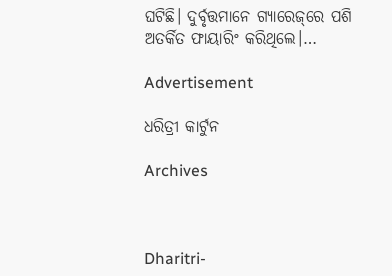ଘଟିଛି। ଦୁର୍ବୃତ୍ତମାନେ ଗ୍ୟାରେଜ୍‌ରେ ପଶି ଅତର୍କିତ ଫାୟାରିଂ କରିଥିଲେ।…

Advertisement

ଧରିତ୍ରୀ କାର୍ଟୁନ

Archives



Dharitri-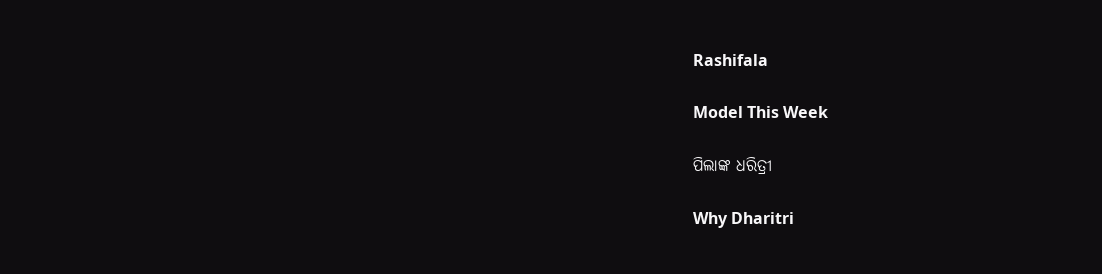Rashifala

Model This Week

ପିଲାଙ୍କ ଧରିତ୍ରୀ

Why Dharitri